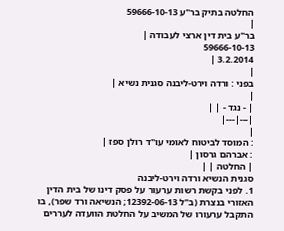החלטה בתיק בר"ע 59666-10-13
|
בר"ע בית דין ארצי לעבודה |
59666-10-13
3.2.2014 |
|
בפני : ורדה וירט-ליבנה סגנית נשיא |
|
| - נגד - | |
|---|---|
|
: המוסד לביטוח לאומי עו"ד רולן ספז |
: אברהם גרסון |
| החלטה | |
סגנית הנשיא ורדה וירט-ליבנה
1. לפני בקשת רשות ערעור על פסק דינו של בית הדין האזורי בנצרת (ב"ל 12392-06-13; הנשיאה ורד שפר), בו התקבל ערעורו של המשיב על החלטת הוועדה לעררים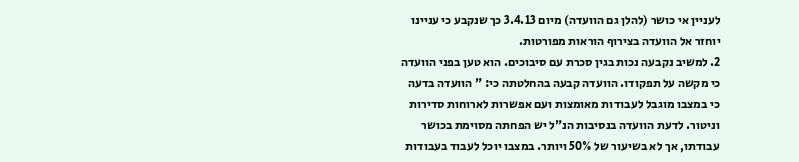לעניין אי כושר (להלן גם הוועדה) מיום 3.4.13 כך שנקבע כי עניינו יוחזר אל הוועדה בצירוף הוראות מפורטות.
2. למשיב נקבעה נכות בגין סכרת עם סיבוכים. הוא טען בפני הוועדה כי מקשה על תפקודו. הוועדה קבעה בהחלטתה כי: " הוועדה בדעה כי במצבו מוגבל לעבודות מאומצות ועם אפשרות לארוחות סדירות וניטור. לדעת הוועדה בנסיבות הנ"ל יש הפחתה מסוימת בכושר עבודתו, אך לא בשיעור של 50% ויותר. במצבו יוכל לעבוד בעבודות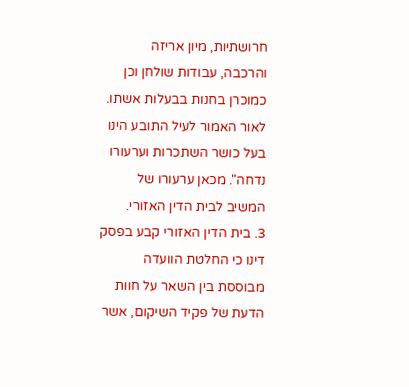חרושתיות, מיון אריזה והרכבה, עבודות שולחן וכן כמוכרן בחנות בבעלות אשתו. לאור האמור לעיל התובע הינו בעל כושר השתכרות וערעורו נדחה". מכאן ערעורו של המשיב לבית הדין האזורי.
3. בית הדין האזורי קבע בפסק דינו כי החלטת הוועדה מבוססת בין השאר על חוות הדעת של פקיד השיקום, אשר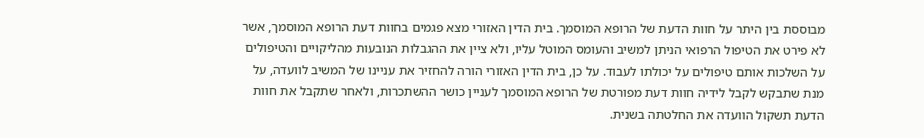מבוססת בין היתר על חוות הדעת של הרופא המוסמך. בית הדין האזורי מצא פגמים בחוות דעת הרופא המוסמך, אשר לא פירט את הטיפול הרפואי הניתן למשיב והעומס המוטל עליו, ולא ציין את ההגבלות הנובעות מהליקויים והטיפולים על השלכות אותם טיפולים על יכולתו לעבוד. על כן, בית הדין האזורי הורה להחזיר את עניינו של המשיב לוועדה, על מנת שתבקש לקבל לידיה חוות דעת מפורטת של הרופא המוסמך לעניין כושר ההשתכרות, ולאחר שתקבל את חוות הדעת תשקול הוועדה את החלטתה בשנית.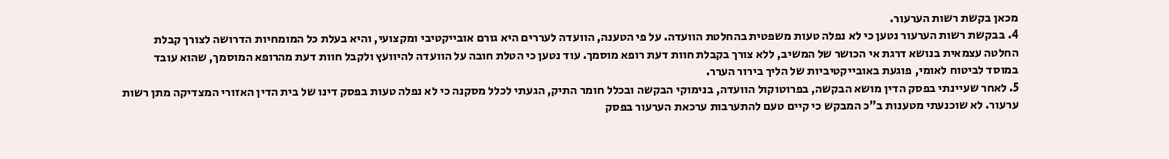מכאן בקשת רשות הערעור.
4. בבקשת רשות הערעור נטען כי לא נפלה טעות משפטית בהחלטת הוועדה. על פי הטענה, הוועדה לעררים היא גורם אובייקטיבי ומקצועי, והיא בעלת כל המומחיות הדרושה לצורך קבלת החלטה עצמאית בנושא דרגת אי הכושר של המשיב, ללא צורך בקבלת חוות דעת רופא מוסמך. עוד נטען כי הטלת חובה על הוועדה להיוועץ ולקבל חוות דעת מהרופא המוסמך, שהוא עובד במוסד לביטוח לאומי, פוגעת באובייקטיביות של הליך בירור הערר.
5. לאחר שעיינתי בפסק הדין מושא הבקשה, בפרוטוקול הוועדה, בנימוקי הבקשה ובכלל חומר התיק, הגעתי לכלל מסקנה כי לא נפלה טעות בפסק דינו של בית הדין האזורי המצדיקה מתן רשות ערעור. לא שוכנעתי מטענות ב"כ המבקש כי קיים טעם להתערבות ערכאת הערעור בפסק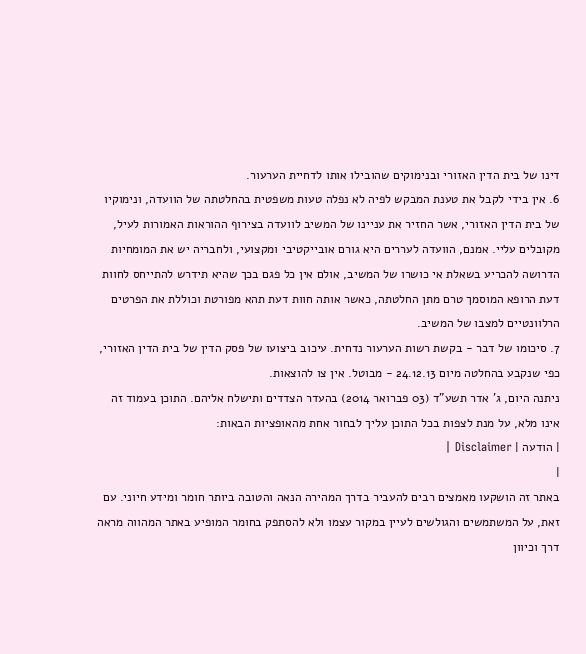דינו של בית הדין האזורי ובנימוקים שהובילו אותו לדחיית הערעור.
6. אין בידי לקבל את טענת המבקש לפיה לא נפלה טעות משפטית בהחלטתה של הוועדה, ונימוקיו של בית הדין האזורי, אשר החזיר את עניינו של המשיב לוועדה בצירוף ההוראות האמורות לעיל, מקובלים עליי. אמנם, הוועדה לעררים היא גורם אובייקטיבי ומקצועי, ולחבריה יש את המומחיות הדרושה להכריע בשאלת אי כושרו של המשיב, אולם אין כל פגם בכך שהיא תידרש להתייחס לחוות דעת הרופא המוסמך טרם מתן החלטתה, כאשר אותה חוות דעת תהא מפורטת וכוללת את הפרטים הרלוונטיים למצבו של המשיב.
7. סיכומו של דבר - בקשת רשות הערעור נדחית. עיכוב ביצועו של פסק הדין של בית הדין האזורי, כפי שנקבע בהחלטה מיום 24.12.13 - מבוטל. אין צו להוצאות.
ניתנה היום, ג' אדר תשע"ד (03 פברואר 2014) בהעדר הצדדים ותישלח אליהם. התוכן בעמוד זה אינו מלא, על מנת לצפות בכל התוכן עליך לבחור אחת מהאופציות הבאות:
| הודעה | Disclaimer |
|
באתר זה הושקעו מאמצים רבים להעביר בדרך המהירה הנאה והטובה ביותר חומר ומידע חיוני. עם זאת, על המשתמשים והגולשים לעיין במקור עצמו ולא להסתפק בחומר המופיע באתר המהווה מראה דרך וכיוון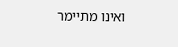ואינו מתיימר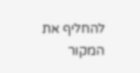להחליף את המקור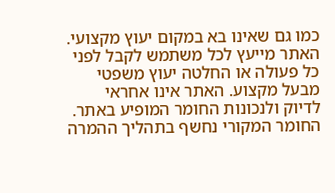כמו גם שאינו בא במקום יעוץ מקצועי. האתר מייעץ לכל משתמש לקבל לפני כל פעולה או החלטה יעוץ משפטי מבעל מקצוע. האתר אינו אחראי לדיוק ולנכונות החומר המופיע באתר. החומר המקורי נחשף בתהליך ההמרה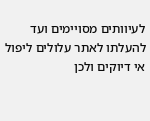לעיוותים מסויימים ועד להעלתו לאתר עלולים ליפול אי דיוקים ולכן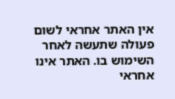אין האתר אחראי לשום פעולה שתעשה לאחר השימוש בו. האתר אינו אחראי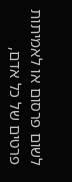לשום פרסום או לאמיתות פרטים של כל אדם,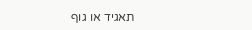תאגיד או גוף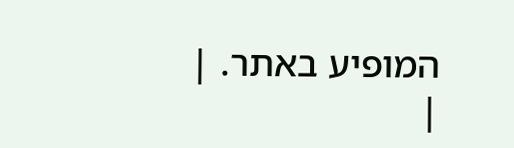המופיע באתר. |
|